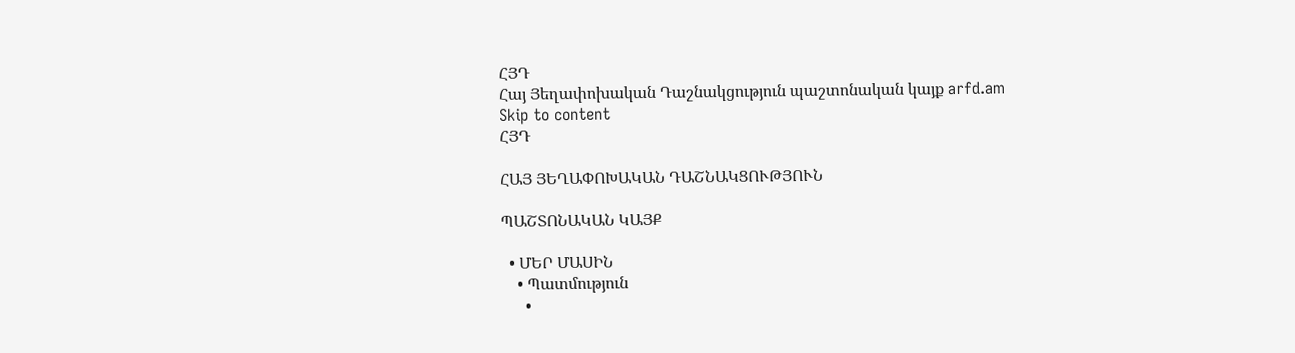ՀՅԴ
Հայ Յեղափոխական Դաշնակցություն պաշտոնական կայք arfd.am
Skip to content
ՀՅԴ

ՀԱՅ ՅԵՂԱՓՈԽԱԿԱՆ ԴԱՇՆԱԿՑՈՒԹՅՈՒՆ

ՊԱՇՏՈՆԱԿԱՆ ԿԱՅՔ

  • ՄԵՐ ՄԱՍԻՆ
    • Պատմություն
      •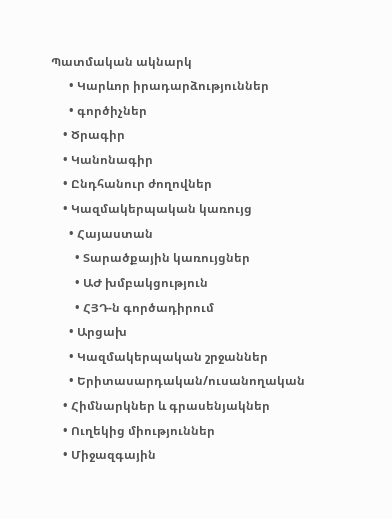Պատմական ակնարկ
      • Կարևոր իրադարձություններ
      • գործիչներ
    • Ծրագիր
    • Կանոնագիր
    • Ընդհանուր ժողովներ
    • Կազմակերպական կառույց
      • Հայաստան
        • Տարածքային կառույցներ
        • ԱԺ խմբակցություն
        • ՀՅԴ-ն գործադիրում
      • Արցախ
      • Կազմակերպական շրջաններ
      • Երիտասարդական/ուսանողական
    • Հիմնարկներ և գրասենյակներ
    • Ուղեկից միություններ
    • Միջազգային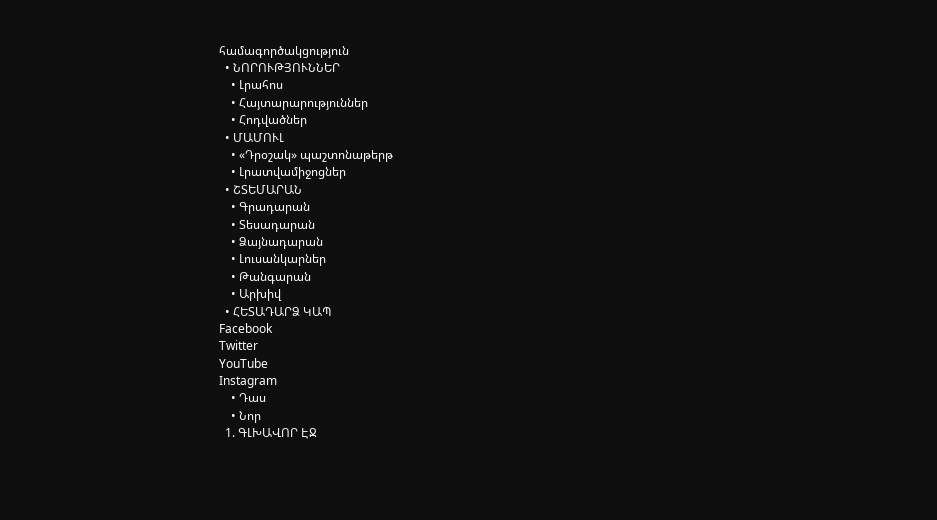համագործակցություն
  • ՆՈՐՈՒԹՅՈՒՆՆԵՐ
    • Լրահոս
    • Հայտարարություններ
    • Հոդվածներ
  • ՄԱՄՈՒԼ
    • «Դրօշակ» պաշտոնաթերթ
    • Լրատվամիջոցներ
  • ՇՏԵՄԱՐԱՆ
    • Գրադարան
    • Տեսադարան
    • Ձայնադարան
    • Լուսանկարներ
    • Թանգարան
    • Արխիվ
  • ՀԵՏԱԴԱՐՁ ԿԱՊ
Facebook
Twitter
YouTube
Instagram
    • Դաս
    • Նոր
  1. ԳԼԽԱՎՈՐ ԷՋ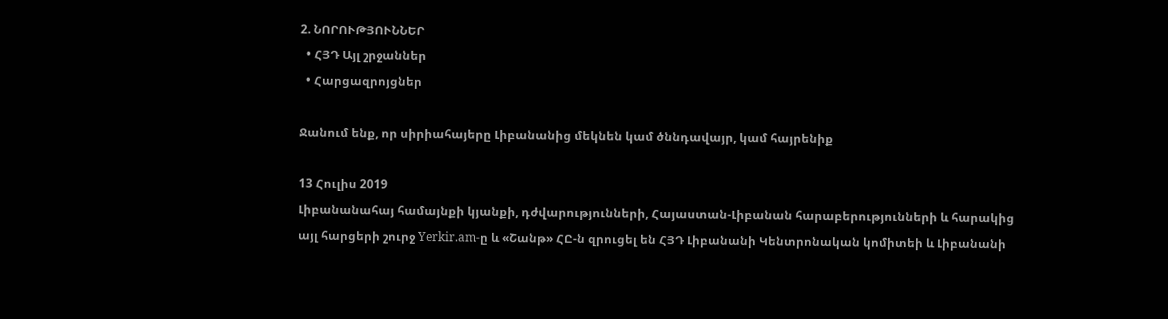2. ՆՈՐՈՒԹՅՈՒՆՆԵՐ
  • ՀՅԴ Այլ շրջաններ
  • Հարցազրոյցներ

Ջանում ենք, որ սիրիահայերը Լիբանանից մեկնեն կամ ծննդավայր, կամ հայրենիք

13 Հուլիս 2019
Լիբանանահայ համայնքի կյանքի, դժվարությունների, Հայաստան-Լիբանան հարաբերությունների և հարակից այլ հարցերի շուրջ Yerkir.am-ը և «Շանթ» ՀԸ-ն զրուցել են ՀՅԴ Լիբանանի Կենտրոնական կոմիտեի և Լիբանանի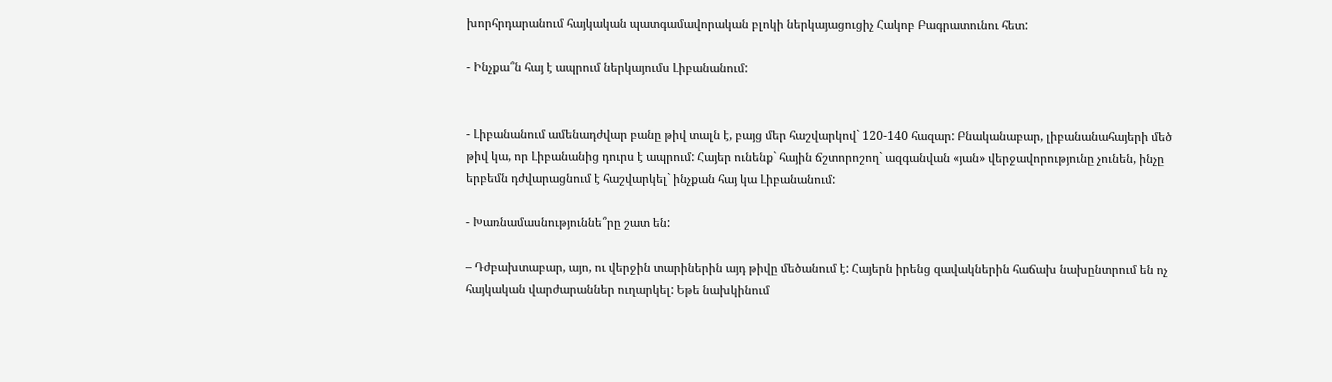խորհրդարանում հայկական պատգամավորական բլոկի ներկայացուցիչ Հակոբ Բագրատունու հետ:

- Ինչքա՞ն հայ է ապրում ներկայումս Լիբանանում:


- Լիբանանում ամենադժվար բանը թիվ տալն է, բայց մեր հաշվարկով` 120-140 հազար: Բնականաբար, լիբանանահայերի մեծ թիվ կա, որ Լիբանանից դուրս է ապրում: Հայեր ունենք` հային ճշտորոշող` ազգանվան «յան» վերջավորությունը չունեն, ինչը երբեմն դժվարացնում է հաշվարկել` ինչքան հայ կա Լիբանանում:

- Խառնամասնություննե՞րը շատ են:

– Դժբախտաբար, այո, ու վերջին տարիներին այդ թիվը մեծանում է: Հայերն իրենց զավակներին հաճախ նախընտրում են ոչ հայկական վարժարաններ ուղարկել: Եթե նախկինում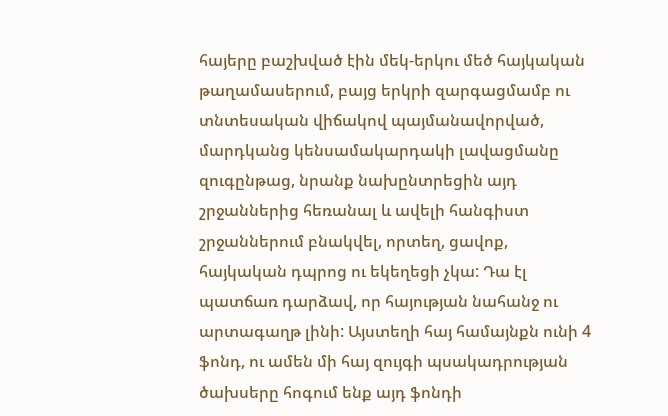հայերը բաշխված էին մեկ-երկու մեծ հայկական թաղամասերում, բայց երկրի զարգացմամբ ու տնտեսական վիճակով պայմանավորված, մարդկանց կենսամակարդակի լավացմանը զուգընթաց, նրանք նախընտրեցին այդ շրջաններից հեռանալ և ավելի հանգիստ շրջաններում բնակվել, որտեղ, ցավոք, հայկական դպրոց ու եկեղեցի չկա: Դա էլ պատճառ դարձավ, որ հայության նահանջ ու արտագաղթ լինի: Այստեղի հայ համայնքն ունի 4 ֆոնդ, ու ամեն մի հայ զույգի պսակադրության ծախսերը հոգում ենք այդ ֆոնդի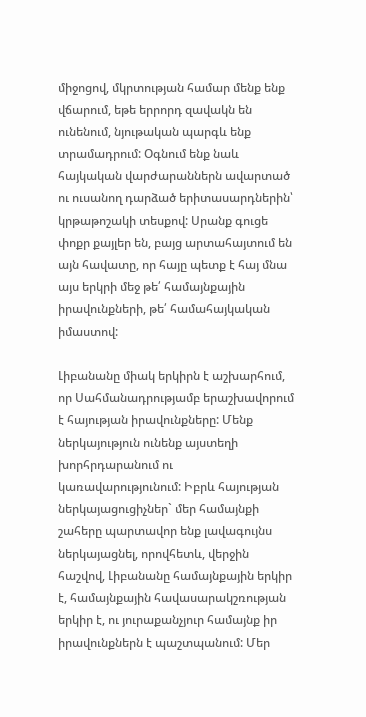միջոցով, մկրտության համար մենք ենք վճարում, եթե երրորդ զավակն են ունենում, նյութական պարգև ենք տրամադրում: Օգնում ենք նաև հայկական վարժարաններն ավարտած ու ուսանող դարձած երիտասարդներին՝ կրթաթոշակի տեսքով: Սրանք գուցե փոքր քայլեր են, բայց արտահայտում են այն հավատը, որ հայը պետք է հայ մնա այս երկրի մեջ թե՛ համայնքային իրավունքների, թե՛ համահայկական իմաստով:

Լիբանանը միակ երկիրն է աշխարհում, որ Սահմանադրությամբ երաշխավորում է հայության իրավունքները: Մենք ներկայություն ունենք այստեղի խորհրդարանում ու կառավարությունում: Իբրև հայության ներկայացուցիչներ` մեր համայնքի շահերը պարտավոր ենք լավագույնս ներկայացնել, որովհետև, վերջին հաշվով, Լիբանանը համայնքային երկիր է, համայնքային հավասարակշռության երկիր է, ու յուրաքանչյուր համայնք իր իրավունքներն է պաշտպանում: Մեր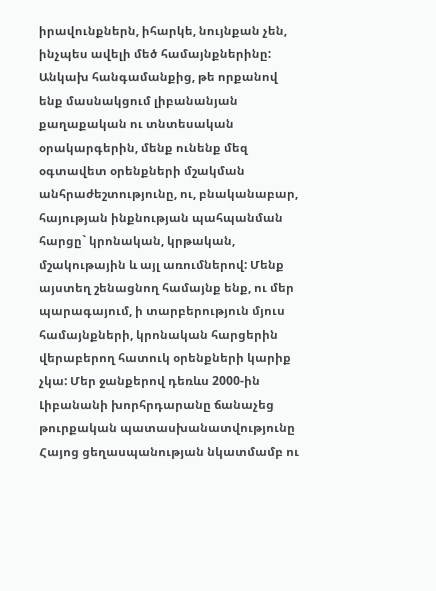իրավունքներն, իհարկե, նույնքան չեն, ինչպես ավելի մեծ համայնքներինը: Անկախ հանգամանքից, թե որքանով ենք մասնակցում լիբանանյան քաղաքական ու տնտեսական օրակարգերին, մենք ունենք մեզ օգտավետ օրենքների մշակման անհրաժեշտությունը, ու, բնականաբար, հայության ինքնության պահպանման հարցը` կրոնական, կրթական, մշակութային և այլ առումներով: Մենք այստեղ շենացնող համայնք ենք, ու մեր պարագայում, ի տարբերություն մյուս համայնքների, կրոնական հարցերին վերաբերող հատուկ օրենքների կարիք չկա: Մեր ջանքերով դեռևս 2000-ին Լիբանանի խորհրդարանը ճանաչեց թուրքական պատասխանատվությունը Հայոց ցեղասպանության նկատմամբ ու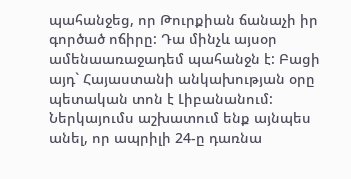պահանջեց, որ Թուրքիան ճանաչի իր գործած ոճիրը: Դա մինչև այսօր ամենաառաջադեմ պահանջն է: Բացի այդ` Հայաստանի անկախության օրը պետական տոն է Լիբանանում: Ներկայումս աշխատում ենք այնպես անել, որ ապրիլի 24-ը դառնա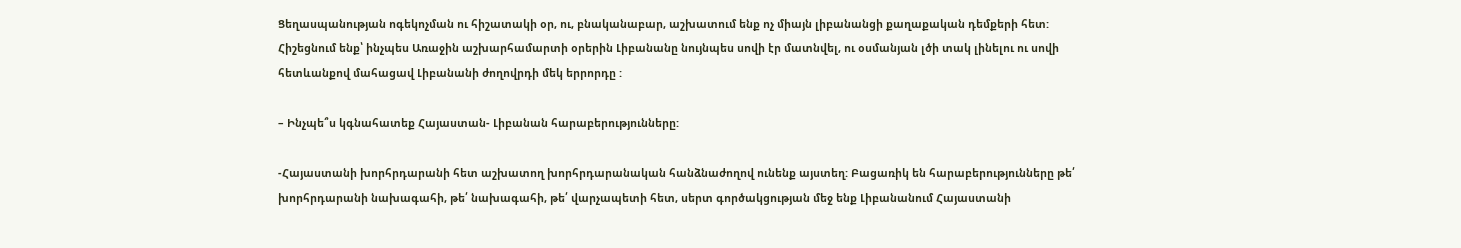Ցեղասպանության ոգեկոչման ու հիշատակի օր, ու, բնականաբար, աշխատում ենք ոչ միայն լիբանանցի քաղաքական դեմքերի հետ: Հիշեցնում ենք՝ ինչպես Առաջին աշխարհամարտի օրերին Լիբանանը նույնպես սովի էր մատնվել, ու օսմանյան լծի տակ լինելու ու սովի հետևանքով մահացավ Լիբանանի ժողովրդի մեկ երրորդը :

– Ինչպե՞ս կգնահատեք Հայաստան- Լիբանան հարաբերությունները:

-Հայաստանի խորհրդարանի հետ աշխատող խորհրդարանական հանձնաժողով ունենք այստեղ: Բացառիկ են հարաբերությունները թե՛ խորհրդարանի նախագահի, թե՛ նախագահի, թե՛ վարչապետի հետ, սերտ գործակցության մեջ ենք Լիբանանում Հայաստանի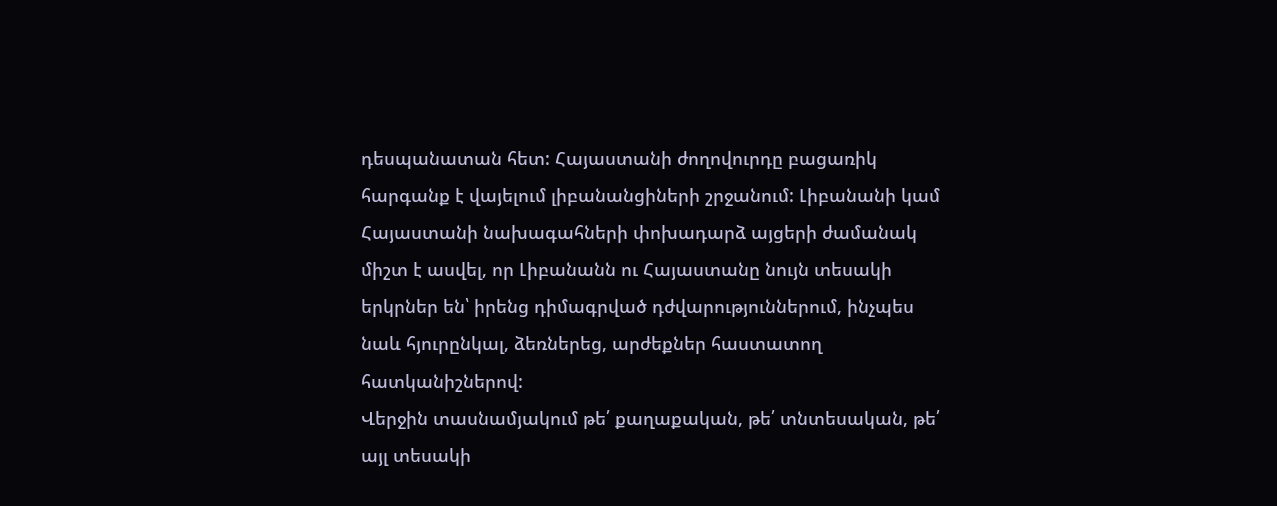դեսպանատան հետ: Հայաստանի ժողովուրդը բացառիկ հարգանք է վայելում լիբանանցիների շրջանում: Լիբանանի կամ Հայաստանի նախագահների փոխադարձ այցերի ժամանակ միշտ է ասվել, որ Լիբանանն ու Հայաստանը նույն տեսակի երկրներ են՝ իրենց դիմագրված դժվարություններում, ինչպես նաև հյուրընկալ, ձեռներեց, արժեքներ հաստատող հատկանիշներով:
Վերջին տասնամյակում թե՛ քաղաքական, թե՛ տնտեսական, թե՛ այլ տեսակի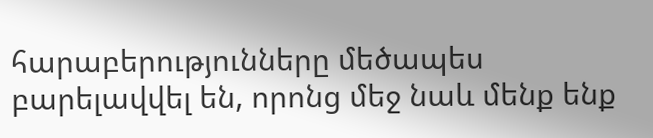հարաբերությունները մեծապես բարելավվել են, որոնց մեջ նաև մենք ենք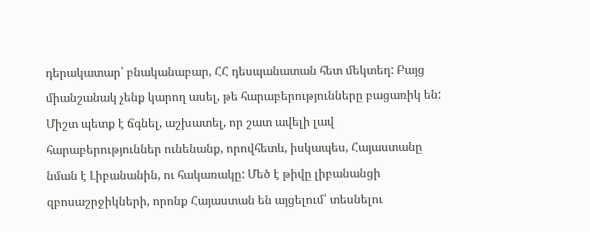դերակատար՝ բնականաբար, ՀՀ դեսպանատան հետ մեկտեղ: Բայց միանշանակ չենք կարող ասել, թե հարաբերությունները բացառիկ են: Միշտ պետք է ճգնել, աշխատել, որ շատ ավելի լավ հարաբերություններ ունենանք, որովհետև, իսկապես, Հայաստանը նման է Լիբանանին, ու հակառակը: Մեծ է թիվը լիբանանցի զբոսաշրջիկների, որոնք Հայաստան են այցելում՝ տեսնելու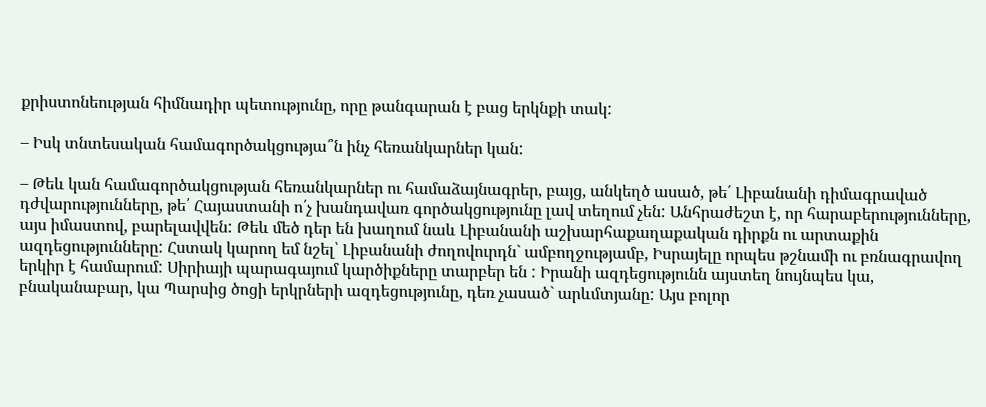քրիստոնեության հիմնադիր պետությունը, որը թանգարան է բաց երկնքի տակ:

– Իսկ տնտեսական համագործակցությա՞ն ինչ հեռանկարներ կան:

– Թեև կան համագործակցության հեռանկարներ ու համաձայնագրեր, բայց, անկեղծ ասած, թե՛ Լիբանանի դիմագրաված դժվարությունները, թե՛ Հայաստանի ո՛չ խանդավառ գործակցությունը լավ տեղում չեն: Անհրաժեշտ է, որ հարաբերությունները, այս իմաստով, բարելավվեն: Թեև մեծ դեր են խաղում նաև Լիբանանի աշխարհաքաղաքական դիրքն ու արտաքին ազդեցությունները: Հստակ կարող եմ նշել՝ Լիբանանի ժողովուրդն` ամբողջությամբ, Իսրայելը որպես թշնամի ու բռնագրավող երկիր է համարում: Սիրիայի պարագայում կարծիքները տարբեր են : Իրանի ազդեցությունն այստեղ նույնպես կա, բնականաբար, կա Պարսից ծոցի երկրների ազդեցությունը, դեռ չասած` արևմտյանը: Այս բոլոր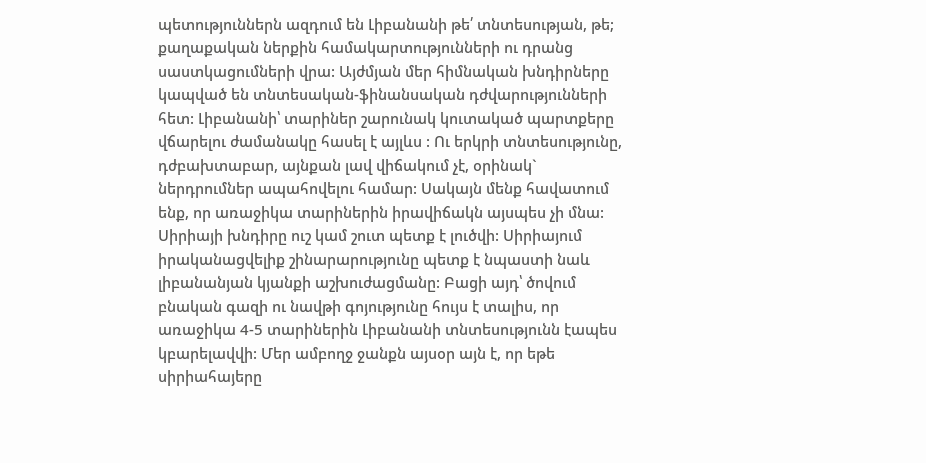պետություններն ազդում են Լիբանանի թե՛ տնտեսության, թե; քաղաքական ներքին համակարտությունների ու դրանց սաստկացումների վրա: Այժմյան մեր հիմնական խնդիրները կապված են տնտեսական-ֆինանսական դժվարությունների հետ: Լիբանանի՝ տարիներ շարունակ կուտակած պարտքերը վճարելու ժամանակը հասել է այլևս : Ու երկրի տնտեսությունը, դժբախտաբար, այնքան լավ վիճակում չէ, օրինակ` ներդրումներ ապահովելու համար: Սակայն մենք հավատում ենք, որ առաջիկա տարիներին իրավիճակն այսպես չի մնա: Սիրիայի խնդիրը ուշ կամ շուտ պետք է լուծվի: Սիրիայում իրականացվելիք շինարարությունը պետք է նպաստի նաև լիբանանյան կյանքի աշխուժացմանը: Բացի այդ՝ ծովում բնական գազի ու նավթի գոյությունը հույս է տալիս, որ առաջիկա 4-5 տարիներին Լիբանանի տնտեսությունն էապես կբարելավվի: Մեր ամբողջ ջանքն այսօր այն է, որ եթե սիրիահայերը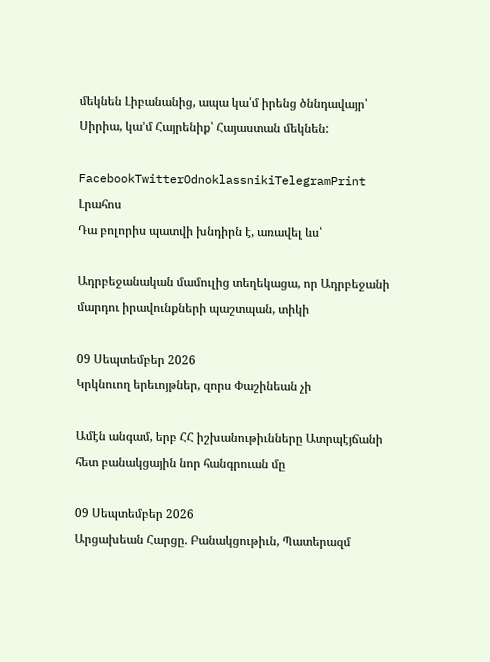մեկնեն Լիբանանից, ապա կա՛մ իրենց ծննդավայր՝ Սիրիա, կա’մ Հայրենիք՝ Հայաստան մեկնեն:

FacebookTwitterOdnoklassnikiTelegramPrint
Լրահոս
Դա բոլորիս պատվի խնդիրն է, առավել ևս՝

Ադրբեջանական մամուլից տեղեկացա, որ Ադրբեջանի մարդու իրավունքների պաշտպան, տիկի

09 Սեպտեմբեր 2026
Կրկնուող երեւոյթներ, զորս Փաշինեան չի

Ամէն անգամ, երբ ՀՀ իշխանութիւնները Ատրպէյճանի հետ բանակցային նոր հանգրուան մը

09 Սեպտեմբեր 2026
Արցախեան Հարցը. Բանակցութիւն, Պատերազմ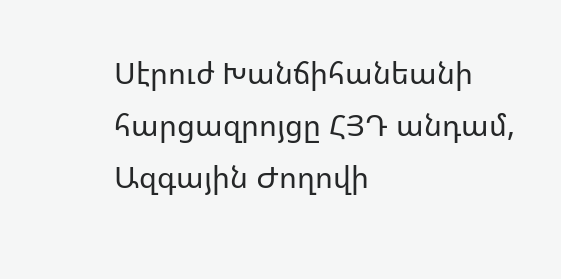Սէրուժ Խանճիհանեանի հարցազրոյցը ՀՅԴ անդամ, Ազգային Ժողովի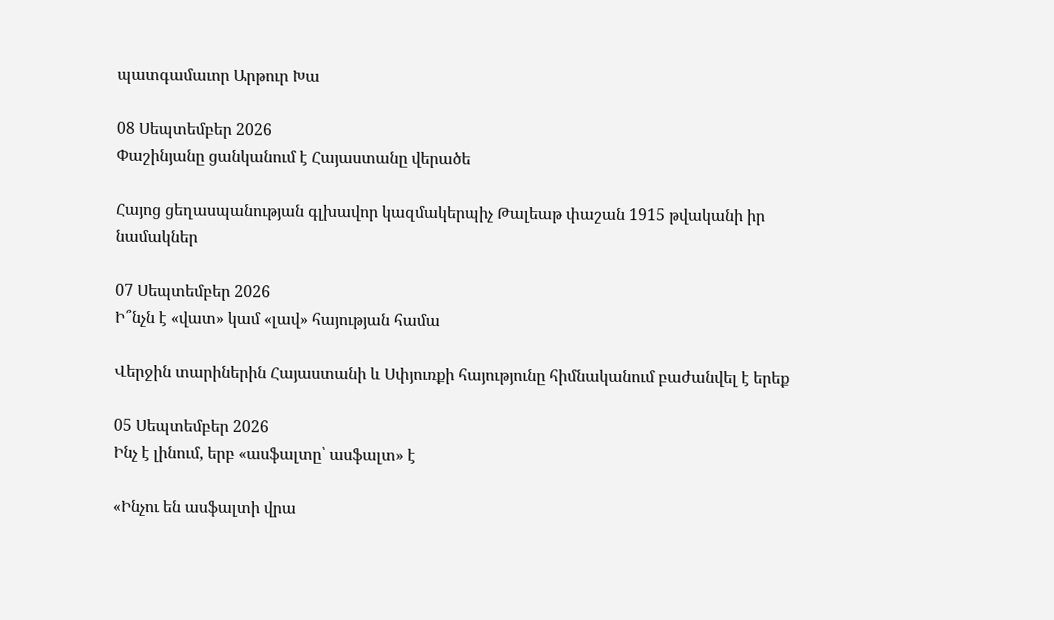պատգամաւոր Արթուր Խա

08 Սեպտեմբեր 2026
Փաշինյանը ցանկանում է Հայաստանը վերածե

Հայոց ցեղասպանության գլխավոր կազմակերպիչ Թալեաթ փաշան 1915 թվականի իր նամակներ

07 Սեպտեմբեր 2026
Ի՞նչն է «վատ» կամ «լավ» հայության համա

Վերջին տարիներին Հայաստանի և Սփյուռքի հայությունը հիմնականում բաժանվել է երեք

05 Սեպտեմբեր 2026
Ինչ է լինում, երբ «ասֆալտը՝ ասֆալտ» է

«Ինչու են ասֆալտի վրա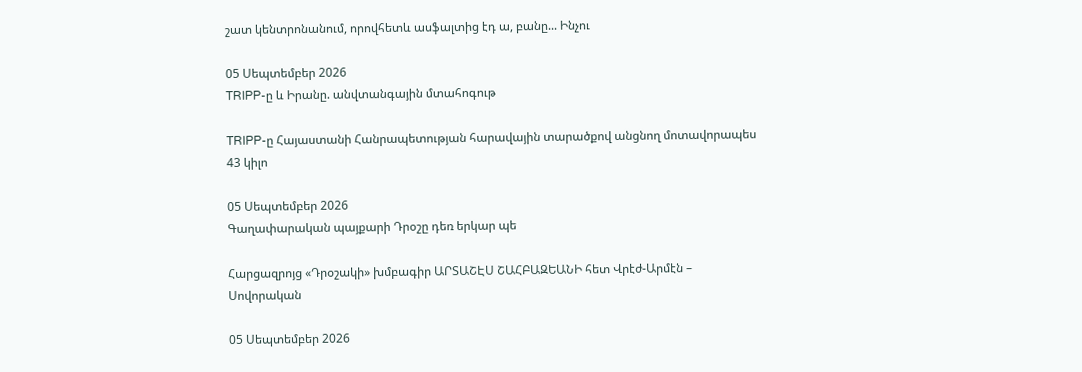շատ կենտրոնանում, որովհետև ասֆալտից էդ ա, բանը... Ինչու

05 Սեպտեմբեր 2026
TRIPP-ը և Իրանը. անվտանգային մտահոգութ

TRIPP-ը Հայաստանի Հանրապետության հարավային տարածքով անցնող մոտավորապես 43 կիլո

05 Սեպտեմբեր 2026
Գաղափարական պայքարի Դրօշը դեռ երկար պե

Հարցազրոյց «Դրօշակի» խմբագիր ԱՐՏԱՇԷՍ ՇԱՀԲԱԶԵԱՆԻ հետ Վրէժ-Արմէն – Սովորական

05 Սեպտեմբեր 2026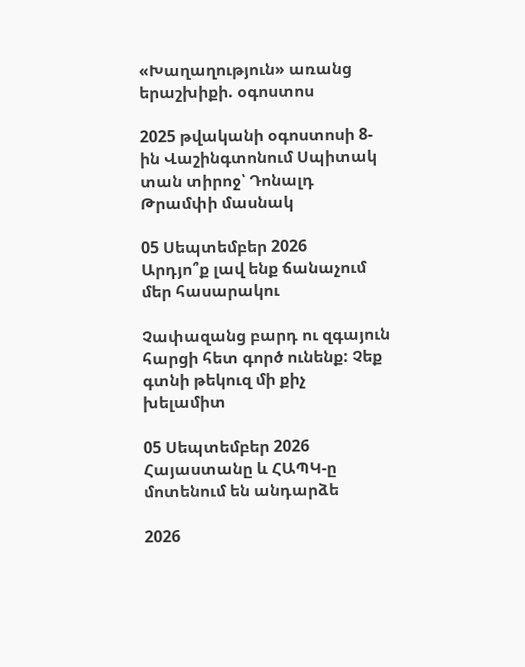«Խաղաղություն» առանց երաշխիքի. օգոստոս

2025 թվականի օգոստոսի 8-ին Վաշինգտոնում Սպիտակ տան տիրոջ՝ Դոնալդ Թրամփի մասնակ

05 Սեպտեմբեր 2026
Արդյո՞ք լավ ենք ճանաչում մեր հասարակու

Չափազանց բարդ ու զգայուն հարցի հետ գործ ունենք: Չեք գտնի թեկուզ մի քիչ խելամիտ

05 Սեպտեմբեր 2026
Հայաստանը և ՀԱՊԿ-ը մոտենում են անդարձե

2026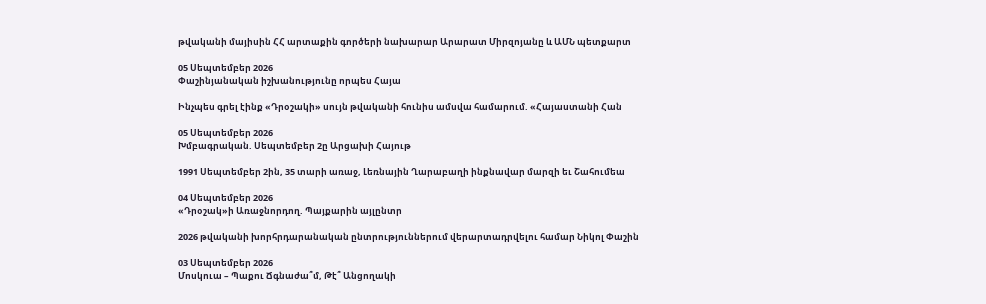թվականի մայիսին ՀՀ արտաքին գործերի նախարար Արարատ Միրզոյանը և ԱՄՆ պետքարտ

05 Սեպտեմբեր 2026
Փաշինյանական իշխանությունը որպես Հայա

Ինչպես գրել էինք «Դրօշակի» սույն թվականի հունիս ամսվա համարում. «Հայաստանի Հան

05 Սեպտեմբեր 2026
Խմբագրական. Սեպտեմբեր 2ը Արցախի Հայութ

1991 Սեպտեմբեր 2ին, 35 տարի առաջ, Լեռնային Ղարաբաղի ինքնավար մարզի եւ Շահումեա

04 Սեպտեմբեր 2026
«Դրօշակ»ի Առաջնորդող. Պայքարին այլընտր

2026 թվականի խորհրդարանական ընտրություններում վերարտադրվելու համար Նիկոլ Փաշին

03 Սեպտեմբեր 2026
Մոսկուա – Պաքու Ճգնաժա՞մ, Թէ՞ Անցողակի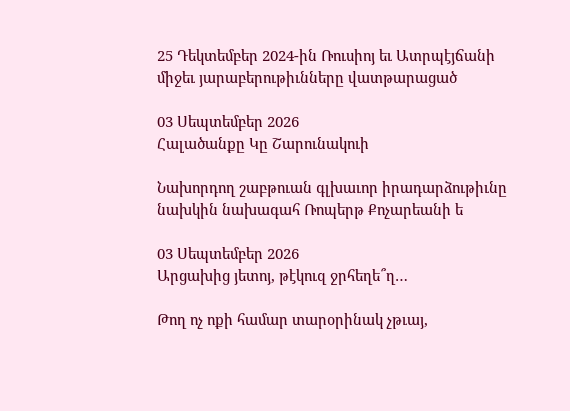25 Դեկտեմբեր 2024-ին Ռուսիոյ եւ Ատրպէյճանի միջեւ յարաբերութիւնները վատթարացած

03 Սեպտեմբեր 2026
Հալածանքը Կը Շարունակուի

Նախորդող շաբթուան գլխաւոր իրադարձութիւնը նախկին նախագահ Ռոպերթ Քոչարեանի ե

03 Սեպտեմբեր 2026
Արցախից յետոյ, թէկուզ ջրհեղե՞ղ…

Թող ոչ ոքի համար տարօրինակ չթւայ,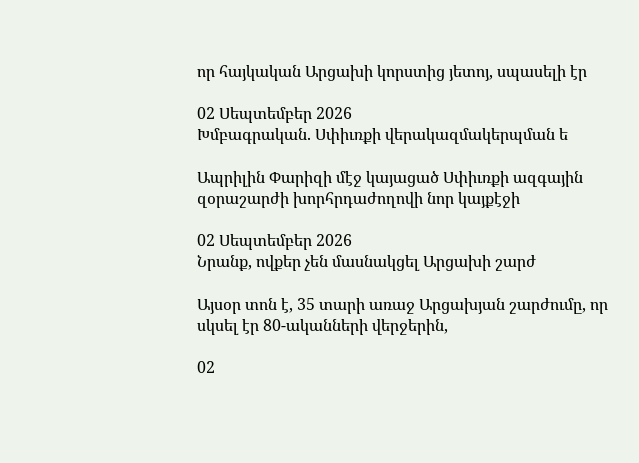որ հայկական Արցախի կորստից յետոյ, սպասելի էր

02 Սեպտեմբեր 2026
Խմբագրական. Սփիւռքի վերակազմակերպման ե

Ապրիլին Փարիզի մէջ կայացած Սփիւռքի ազգային զօրաշարժի խորհրդաժողովի նոր կայքէջի

02 Սեպտեմբեր 2026
Նրանք, ովքեր չեն մասնակցել Արցախի շարժ

Այսօր տոն է, 35 տարի առաջ Արցախյան շարժումը, որ սկսել էր 80-ականների վերջերին,

02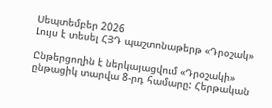Սեպտեմբեր 2026
Լույս է տեսել ՀՅԴ պաշտոնաթերթ «Դրօշակ»

Ընթերցողին է ներկայացվում «Դրօշակի» ընթացիկ տարվա 8-րդ համարը: Հերթական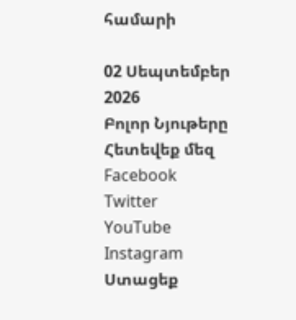համարի

02 Սեպտեմբեր 2026
Բոլոր Նյութերը
Հետեվեք մեզ
Facebook
Twitter
YouTube
Instagram
Ստացեք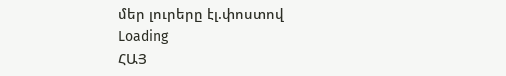մեր լուրերը էլ.փոստով
Loading
ՀԱՅ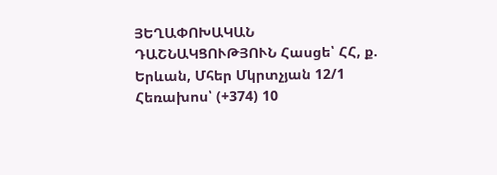ՅԵՂԱՓՈԽԱԿԱՆ ԴԱՇՆԱԿՑՈՒԹՅՈՒՆ Հասցե՝ ՀՀ, ք. Երևան, Մհեր Մկրտչյան 12/1 Հեռախոս՝ (+374) 10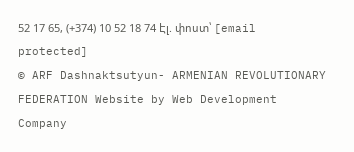52 17 65, (+374) 10 52 18 74 Էլ. փոստ՝ [email protected]
© ARF Dashnaktsutyun- ARMENIAN REVOLUTIONARY FEDERATION Website by Web Development Company